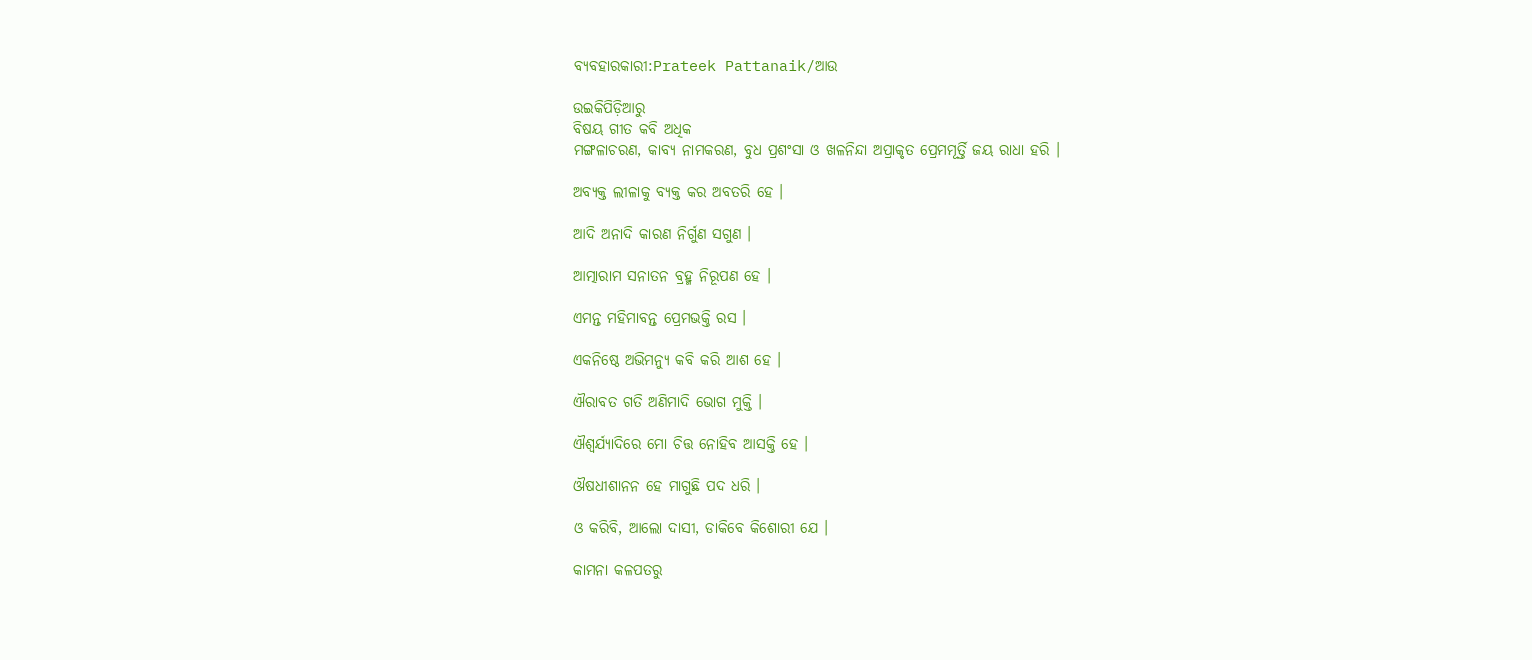ବ୍ୟବହାରକାରୀ:Prateek Pattanaik/ଆଉ

ଉଇକିପିଡ଼ିଆ‌ରୁ
ବିଷୟ ଗୀତ କବି ଅଧିକ
ମଙ୍ଗଳାଚରଣ, କାବ୍ୟ ନାମକରଣ, ବୁଧ ପ୍ରଶଂସା ଓ ଖଳନିନ୍ଦା ଅପ୍ରାକୃତ ପ୍ରେମମୂର୍ତ୍ତି ଜୟ ରାଧା ହରି ।

ଅବ୍ୟକ୍ତ ଲୀଳାକୁ ବ୍ୟକ୍ତ କର ଅବତରି ହେ ।

ଆଦି ଅନାଦି କାରଣ ନିର୍ଗୁଣ ସଗୁଣ ।

ଆତ୍ମାରାମ ସନାତନ ବ୍ରହ୍ମ ନିରୂପଣ ହେ ।

ଏମନ୍ତ ମହିମାବନ୍ତ ପ୍ରେମଭକ୍ତି ରସ ।

ଏକନିଷ୍ଠେ ଅଭିମନ୍ୟୁ କବି କରି ଆଶ ହେ ।

ଐରାବତ ଗତି ଅଣିମାଦି ଭୋଗ ମୁକ୍ତି ।

ଐଶ୍ୱର୍ଯ୍ୟାଦିରେ ମୋ ଚିତ୍ତ ନୋହିବ ଆସକ୍ତି ହେ ।

ଔଷଧୀଶାନନ ହେ ମାଗୁଛି ପଦ ଧରି ।

ଓ କରିବି, ଆଲୋ ଦାସୀ, ଡାକିବେ କିଶୋରୀ ଯେ ।

କାମନା କଳପତରୁ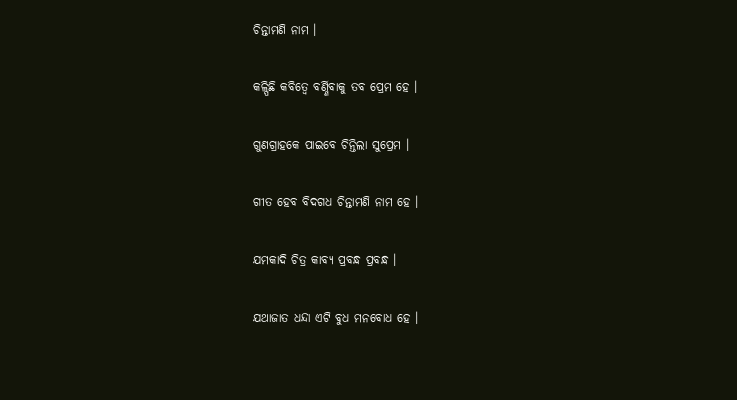ଚିନ୍ତାମଣି ନାମ ।

କଳ୍ପିଛି କବିତ୍ୱେ ବର୍ଣ୍ଣିବାକୁ ତବ ପ୍ରେମ ହେ ।

ଗୁଣଗ୍ରାହକେ ପାଇବେ ଚିନ୍ତିଲା ସୁପ୍ରେମ ।

ଗୀତ ହେବ ବିଦଗଧ ଚିନ୍ତାମଣି ନାମ ହେ ।

ଯମକାଦି ଚିତ୍ର କାବ୍ୟ ପ୍ରବନ୍ଧ ପ୍ରବନ୍ଧ ।

ଯଥାଜାତ ଧନ୍ଦା ଏଟି ବୁଧ ମନବୋଧ ହେ ।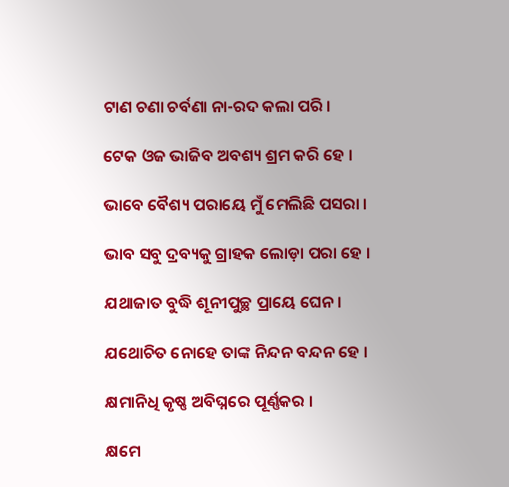ଟାଣ ଚଣା ଚର୍ବଣା ନା-ରଦ କଲା ପରି ।

ଟେକ ଓଜ ଭାଜିବ ଅବଶ୍ୟ ଶ୍ରମ କରି ହେ ।

ଭାବେ ବୈଶ୍ୟ ପରାୟେ ମୁଁ ମେଲିଛି ପସରା ।

ଭାବ ସବୁ ଦ୍ରବ୍ୟକୁ ଗ୍ରାହକ ଲୋଡ଼ା ପରା ହେ ।

ଯଥାଜାତ ବୁଦ୍ଧି ଶୂନୀପୁଚ୍ଛ ପ୍ରାୟେ ଘେନ ।

ଯଥୋଚିତ ନୋହେ ତାଙ୍କ ନିନ୍ଦନ ବନ୍ଦନ ହେ ।

କ୍ଷମାନିଧି କୃଷ୍ଣ ଅବିଘ୍ନରେ ପୂର୍ଣ୍ଣକର ।

କ୍ଷମେ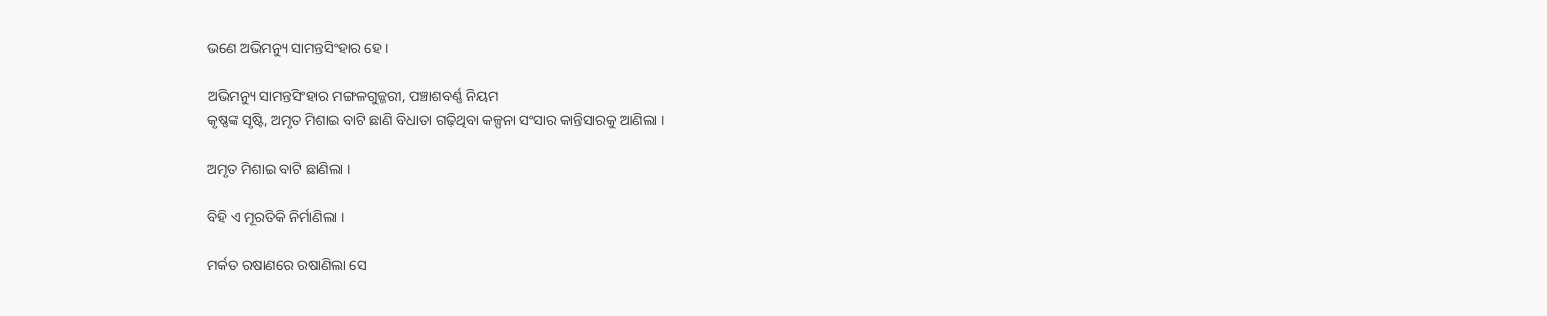ଭଣେ ଅଭିମନ୍ୟୁ ସାମନ୍ତସିଂହାର ହେ ।

ଅଭିମନ୍ୟୁ ସାମନ୍ତସିଂହାର ମଙ୍ଗଳଗୁଜ୍ଜରୀ, ପଞ୍ଚାଶବର୍ଣ୍ଣ ନିୟମ
କୃଷ୍ଣଙ୍କ ସୃଷ୍ଟି, ଅମୃତ ମିଶାଇ ବାଟି ଛାଣି ବିଧାତା ଗଢ଼ିଥିବା କଳ୍ପନା ସଂସାର କାନ୍ତିସାରକୁ ଆଣିଲା ।

ଅମୃତ ମିଶାଇ ବାଟି ଛାଣିଲା ।

ବିହି ଏ ମୂରତିକି ନିର୍ମାଣିଲା ।

ମର୍କତ ରଷାଣରେ ରଷାଣିଲା ସେ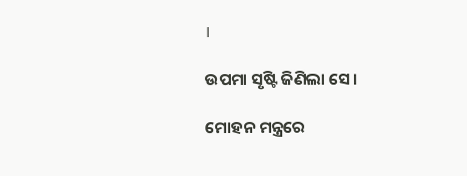।

ଉପମା ସୃଷ୍ଟି ଜିଣିଲା ସେ ।

ମୋହନ ମନ୍ତ୍ରରେ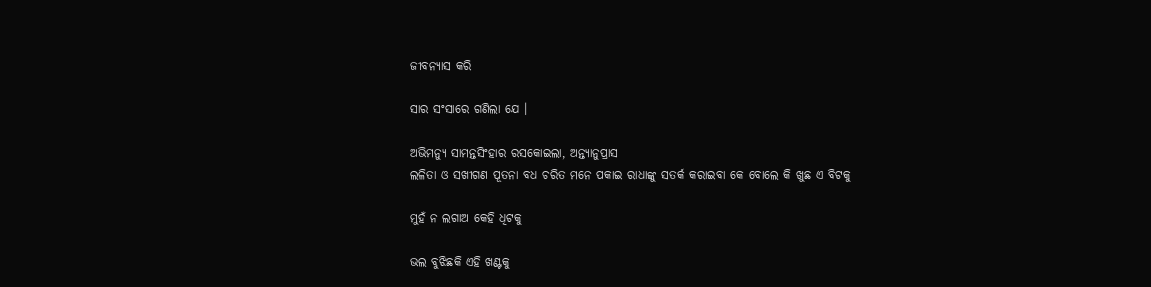ଜୀବନ୍ୟାସ କରି

ସାର ସଂସାରେ ଗଣିଲା ଯେ ।

ଅଭିମନ୍ୟୁ ସାମନ୍ତସିଂହାର ରସକୋଇଲା, ଅନ୍ତ୍ୟାନୁପ୍ରାସ
ଲଳିତା ଓ ସଖୀଗଣ ପୂତନା ବଧ ଚରିତ ମନେ ପକାଇ ରାଧାଙ୍କୁ ସତର୍କ କରାଇବା କେ ବୋଲେ କି ଖୁଛ ଏ ବିଟକୁ

ମୁହଁ ନ ଲଗାଅ କେହି ଧିଟକୁ

ଭଲ ବୁଝିଛକି ଏହି ଖଣ୍ଟକୁ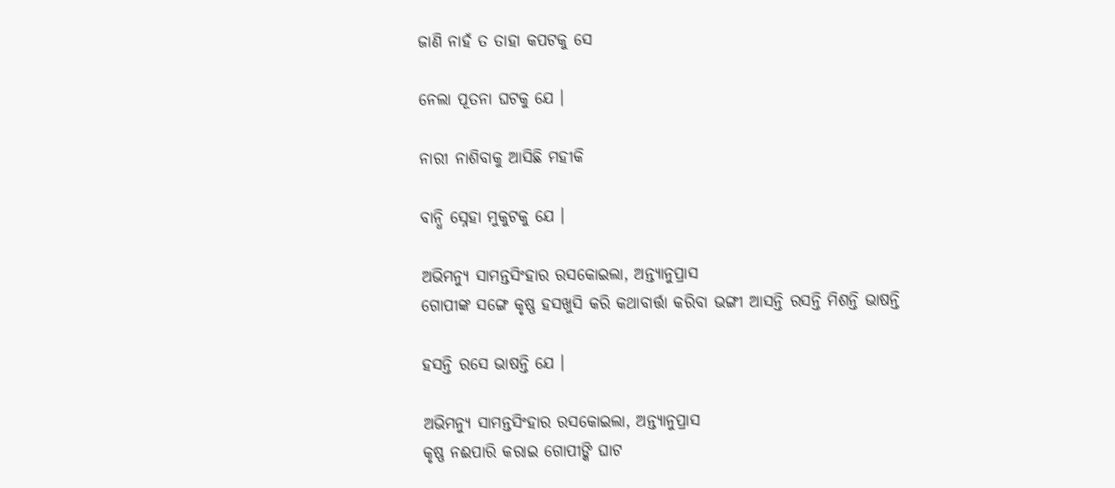ଜାଣି ନାହଁ ତ ତାହା କପଟକୁ ସେ

ନେଲା ପୂତନା ଘଟକୁ ଯେ ।

ନାରୀ ନାଶିବାକୁ ଆସିଛି ମହୀକି

ବାନ୍ଧି ସ୍ନେହା ମୁକୁଟକୁ ଯେ ।

ଅଭିମନ୍ୟୁ ସାମନ୍ତସିଂହାର ରସକୋଇଲା, ଅନ୍ତ୍ୟାନୁପ୍ରାସ
ଗୋପୀଙ୍କ ସଙ୍ଗେ କୃଷ୍ଣ ହସଖୁସି କରି କଥାବାର୍ତ୍ତା କରିବା ଭଙ୍ଗୀ ଆସନ୍ତି ରସନ୍ତି ମିଶନ୍ତି ଭାଷନ୍ତି

ହସନ୍ତି ରସେ ଭାଷନ୍ତି ଯେ ।

ଅଭିମନ୍ୟୁ ସାମନ୍ତସିଂହାର ରସକୋଇଲା, ଅନ୍ତ୍ୟାନୁପ୍ରାସ
କୃଷ୍ଣ ନଈପାରି କରାଇ ଗୋପୀଙ୍କି ଘାଟ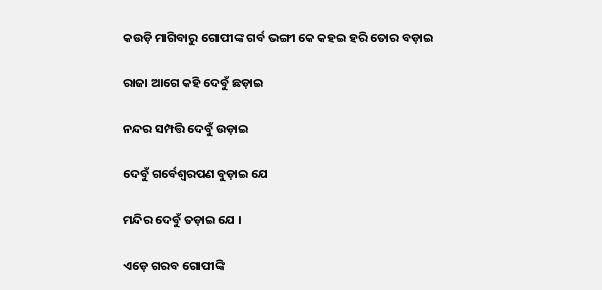କଉଡ଼ି ମାଗିବାରୁ ଗୋପୀଙ୍କ ଗର୍ବ ଭଙ୍ଗୀ କେ କହଇ ହରି ତୋର ବଡ଼ାଇ

ରାଜା ଆଗେ କହି ଦେବୁଁ ଛଡ଼ାଇ

ନନ୍ଦର ସମ୍ପତ୍ତି ଦେବୁଁ ଉଡ଼ାଇ

ଦେବୁଁ ଗର୍ବେଶ୍ୱରପଣ ବୁଡ଼ାଇ ଯେ

ମନ୍ଦିର ଦେବୁଁ ତଡ଼ାଇ ଯେ ।

ଏଡ଼େ ଗରବ ଗୋପୀଙ୍କି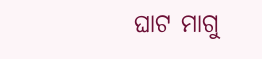ଘାଟ ମାଗୁ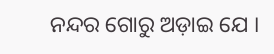ନନ୍ଦର ଗୋରୁ ଅଡ଼ାଇ ଯେ ।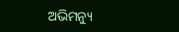ଅଭିମନ୍ୟୁ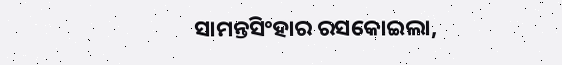ସାମନ୍ତସିଂହାର ରସକୋଇଲା,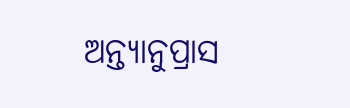ଅନ୍ତ୍ୟାନୁପ୍ରାସ